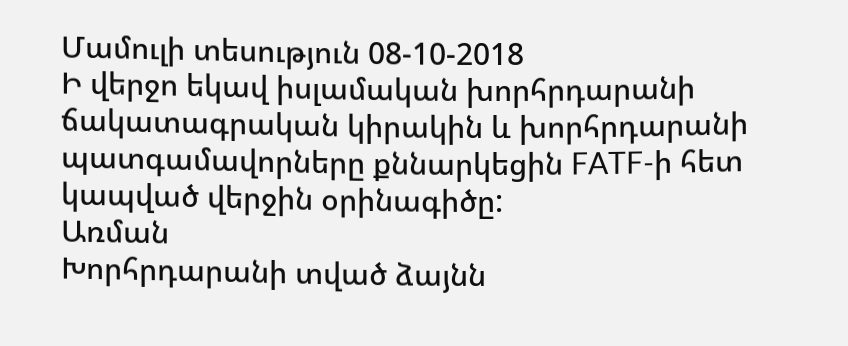Մամուլի տեսություն 08-10-2018
Ի վերջո եկավ իսլամական խորհրդարանի ճակատագրական կիրակին և խորհրդարանի պատգամավորները քննարկեցին FATF-ի հետ կապված վերջին օրինագիծը:
Առման
Խորհրդարանի տված ձայնն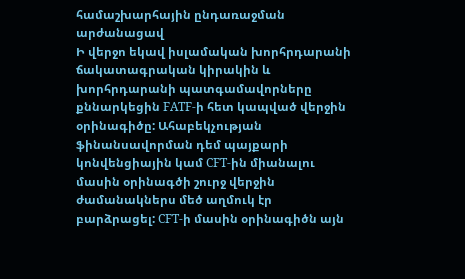համաշխարհային ընդառաջման արժանացավ
Ի վերջո եկավ իսլամական խորհրդարանի ճակատագրական կիրակին և խորհրդարանի պատգամավորները քննարկեցին FATF-ի հետ կապված վերջին օրինագիծը: Ահաբեկչության ֆինանսավորման դեմ պայքարի կոնվենցիային կամ CFT-ին միանալու մասին օրինագծի շուրջ վերջին ժամանակներս մեծ աղմուկ էր բարձրացել: CFT-ի մասին օրինագիծն այն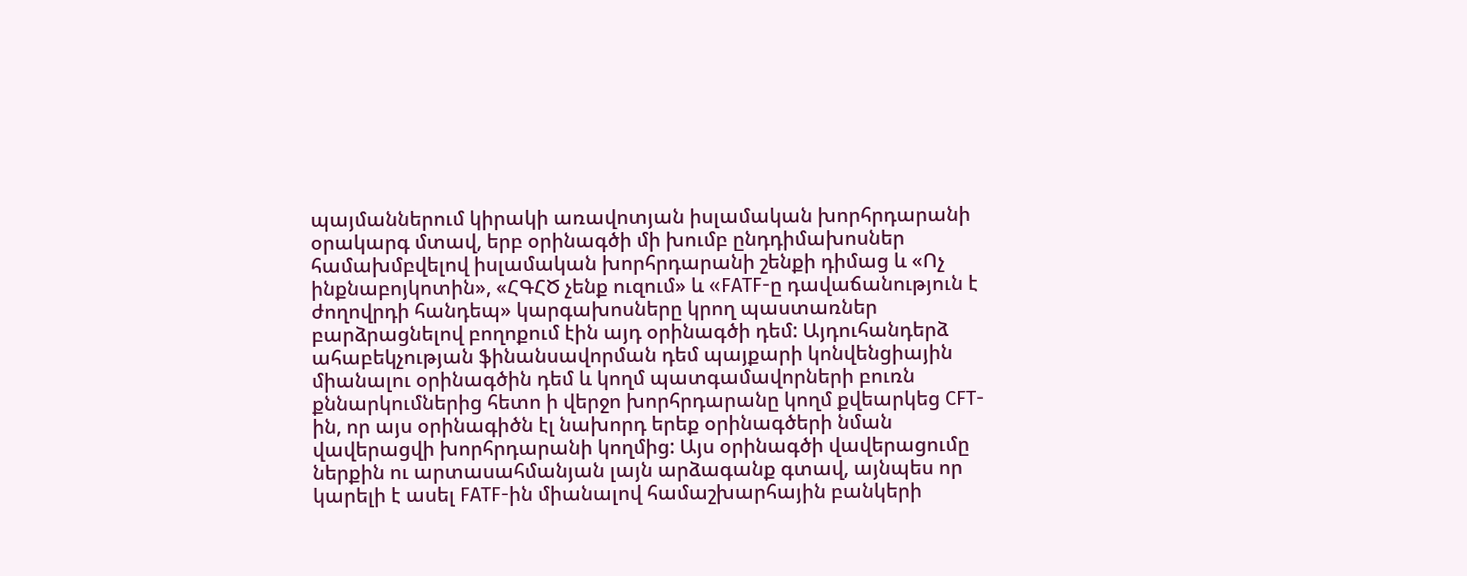պայմաններում կիրակի առավոտյան իսլամական խորհրդարանի օրակարգ մտավ, երբ օրինագծի մի խումբ ընդդիմախոսներ համախմբվելով իսլամական խորհրդարանի շենքի դիմաց և «Ոչ ինքնաբոյկոտին», «ՀԳՀԾ չենք ուզում» և «FATF-ը դավաճանություն է ժողովրդի հանդեպ» կարգախոսները կրող պաստառներ բարձրացնելով բողոքում էին այդ օրինագծի դեմ: Այդուհանդերձ ահաբեկչության ֆինանսավորման դեմ պայքարի կոնվենցիային միանալու օրինագծին դեմ և կողմ պատգամավորների բուռն քննարկումներից հետո ի վերջո խորհրդարանը կողմ քվեարկեց CFT-ին, որ այս օրինագիծն էլ նախորդ երեք օրինագծերի նման վավերացվի խորհրդարանի կողմից: Այս օրինագծի վավերացումը ներքին ու արտասահմանյան լայն արձագանք գտավ, այնպես որ կարելի է ասել FATF-ին միանալով համաշխարհային բանկերի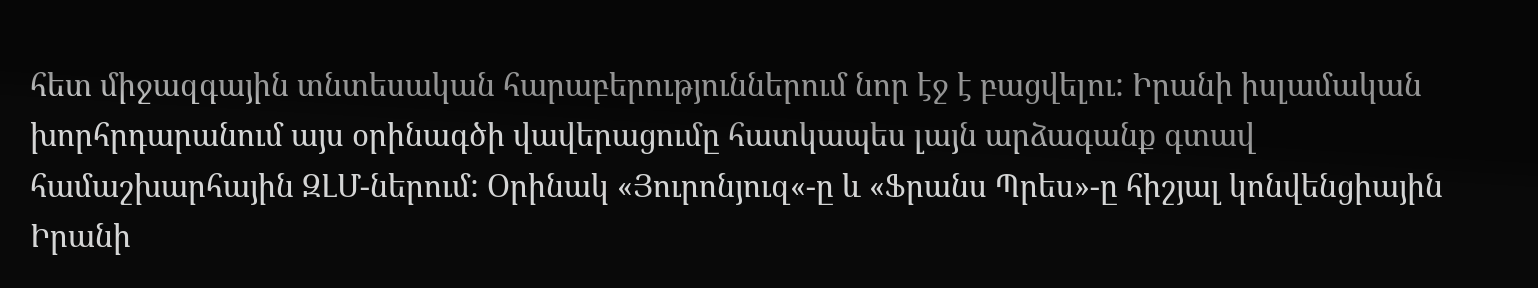հետ միջազգային տնտեսական հարաբերություններում նոր էջ է բացվելու: Իրանի իսլամական խորհրդարանում այս օրինագծի վավերացումը հատկապես լայն արձագանք գտավ համաշխարհային ԶԼՄ-ներում: Օրինակ «Յուրոնյուզ«-ը և «Ֆրանս Պրես»-ը հիշյալ կոնվենցիային Իրանի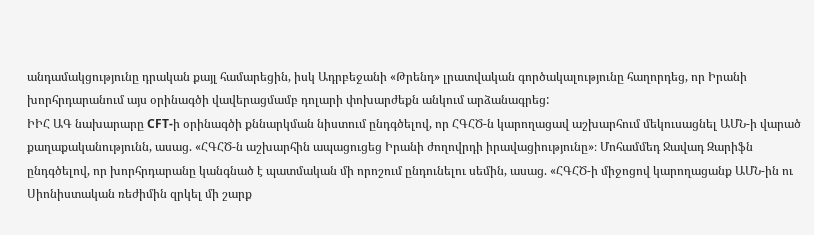անդամակցությունը դրական քայլ համարեցին, իսկ Ադրբեջանի «Թրենդ» լրատվական գործակալությունը հաղորդեց, որ Իրանի խորհրդարանում այս օրինագծի վավերացմամբ դոլարի փոխարժեքն անկում արձանագրեց:
ԻԻՀ ԱԳ նախարարը CFT-ի օրինագծի քննարկման նիստում ընդգծելով, որ ՀԳՀԾ-ն կարողացավ աշխարհում մեկուսացնել ԱՄՆ-ի վարած քաղաքականությունն, ասաց. «ՀԳՀԾ-ն աշխարհին ապացուցեց Իրանի ժողովրդի իրավացիությունը»։ Մոհամմեդ Ջավադ Զարիֆն ընդգծելով, որ խորհրդարանը կանգնած է պատմական մի որոշում ընդունելու սեմին, ասաց. «ՀԳՀԾ-ի միջոցով կարողացանք ԱՄՆ-ին ու Սիոնիստական ռեժիմին զրկել մի շարք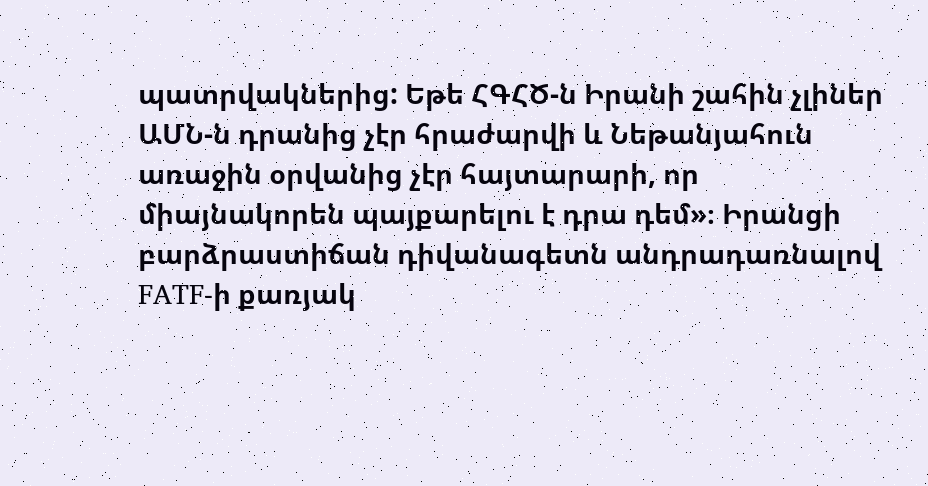պատրվակներից: Եթե ՀԳՀԾ-ն Իրանի շահին չլիներ ԱՄՆ-ն դրանից չէր հրաժարվի և Նեթանյահուն առաջին օրվանից չէր հայտարարի, որ միայնակորեն պայքարելու է դրա դեմ»։ Իրանցի բարձրաստիճան դիվանագետն անդրադառնալով FATF-ի քառյակ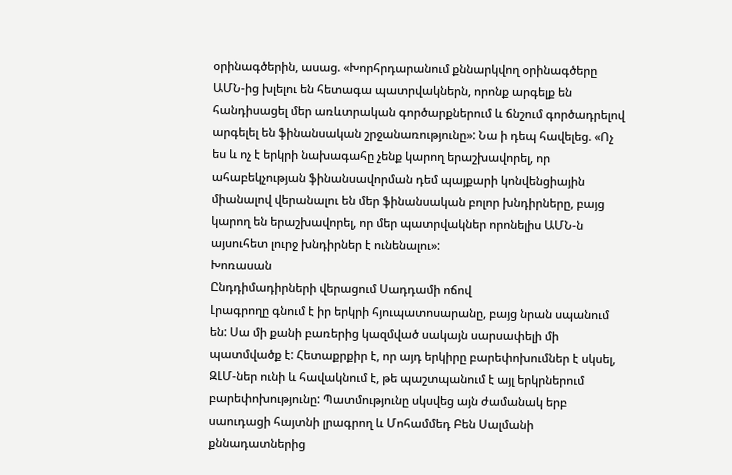օրինագծերին, ասաց. «Խորհրդարանում քննարկվող օրինագծերը ԱՄՆ-ից խլելու են հետագա պատրվակներն, որոնք արգելք են հանդիսացել մեր առևտրական գործարքներում և ճնշում գործադրելով արգելել են ֆինանսական շրջանառությունը»: Նա ի դեպ հավելեց. «Ոչ ես և ոչ է երկրի նախագահը չենք կարող երաշխավորել, որ ահաբեկչության ֆինանսավորման դեմ պայքարի կոնվենցիային միանալով վերանալու են մեր ֆինանսական բոլոր խնդիրները, բայց կարող են երաշխավորել, որ մեր պատրվակներ որոնելիս ԱՄՆ-ն այսուհետ լուրջ խնդիրներ է ունենալու»:
Խոռասան
Ընդդիմադիրների վերացում Սադդամի ոճով
Լրագրողը գնում է իր երկրի հյուպատոսարանը, բայց նրան սպանում են: Սա մի քանի բառերից կազմված սակայն սարսափելի մի պատմվածք է: Հետաքրքիր է, որ այդ երկիրը բարեփոխումներ է սկսել, ԶԼՄ-ներ ունի և հավակնում է, թե պաշտպանում է այլ երկրներում բարեփոխությունը: Պատմությունը սկսվեց այն ժամանակ երբ սաուդացի հայտնի լրագրող և Մոհամմեդ Բեն Սալմանի քննադատներից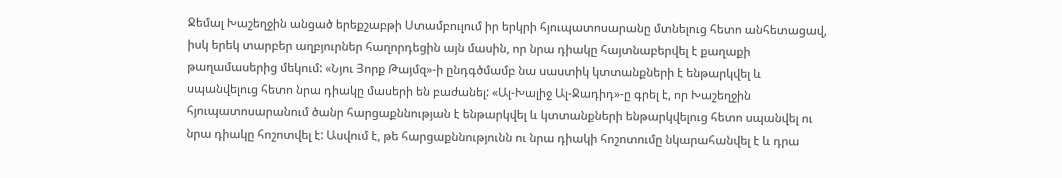Ջեմալ Խաշեղջին անցած երեքշաբթի Ստամբուլում իր երկրի հյուպատոսարանը մտնելուց հետո անհետացավ, իսկ երեկ տարբեր աղբյուրներ հաղորդեցին այն մասին, որ նրա դիակը հայտնաբերվել է քաղաքի թաղամասերից մեկում: «Նյու Յորք Թայմզ»-ի ընդգծմամբ նա սաստիկ կտտանքների է ենթարկվել և սպանվելուց հետո նրա դիակը մասերի են բաժանել: «Ալ-Խալիջ Ալ-Ջադիդ»-ը գրել է, որ Խաշեղջին հյուպատոսարանում ծանր հարցաքննության է ենթարկվել և կտտանքների ենթարկվելուց հետո սպանվել ու նրա դիակը հոշոտվել է: Ասվում է, թե հարցաքննությունն ու նրա դիակի հոշոտումը նկարահանվել է և դրա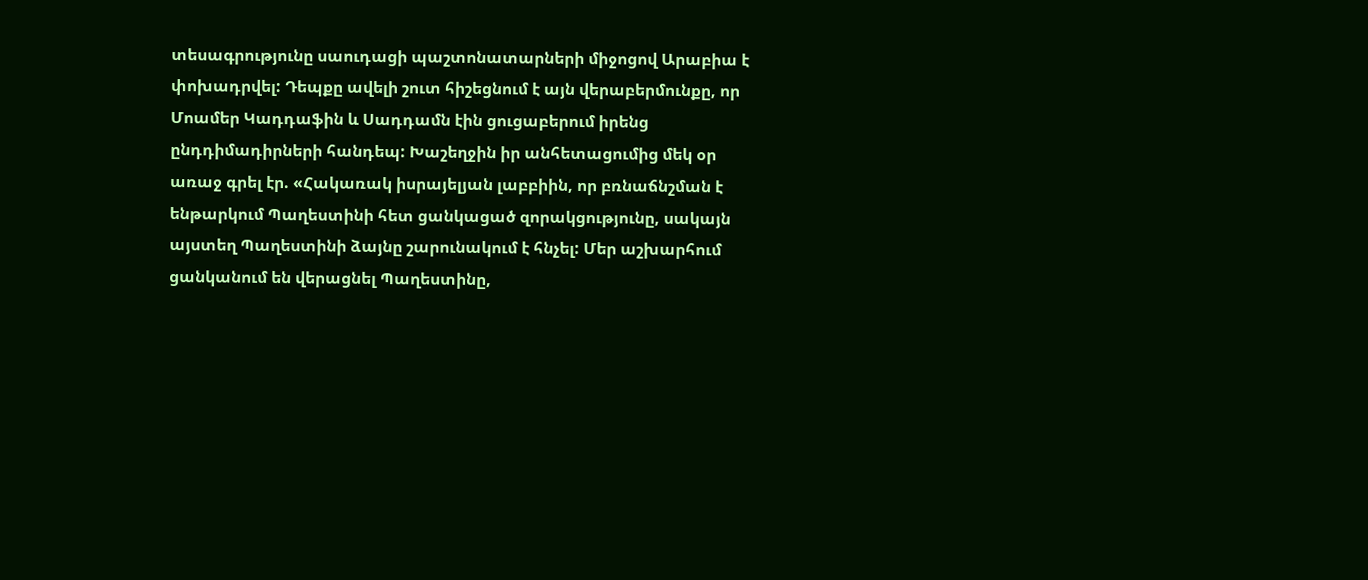տեսագրությունը սաուդացի պաշտոնատարների միջոցով Արաբիա է փոխադրվել: Դեպքը ավելի շուտ հիշեցնում է այն վերաբերմունքը, որ Մոամեր Կադդաֆին և Սադդամն էին ցուցաբերում իրենց ընդդիմադիրների հանդեպ: Խաշեղջին իր անհետացումից մեկ օր առաջ գրել էր. «Հակառակ իսրայելյան լաբբիին, որ բռնաճնշման է ենթարկում Պաղեստինի հետ ցանկացած զորակցությունը, սակայն այստեղ Պաղեստինի ձայնը շարունակում է հնչել: Մեր աշխարհում ցանկանում են վերացնել Պաղեստինը,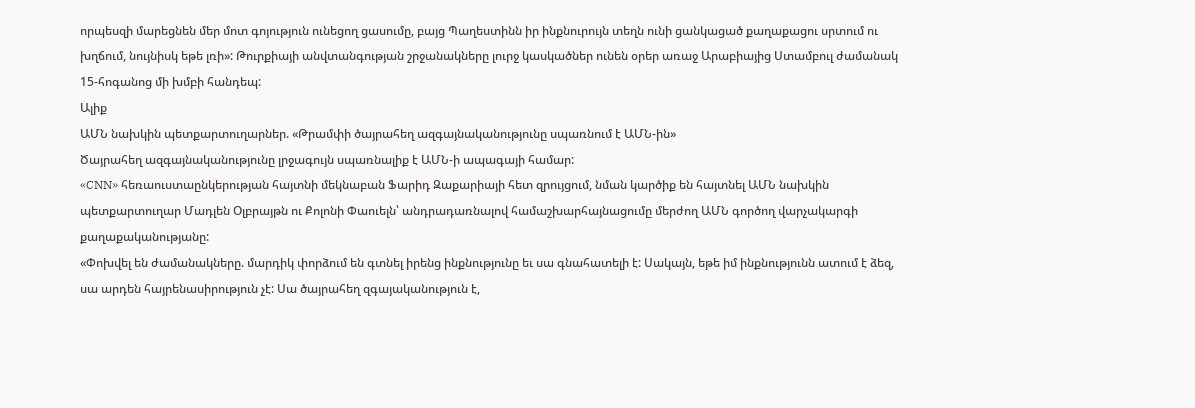որպեսզի մարեցնեն մեր մոտ գոյություն ունեցող ցասումը, բայց Պաղեստինն իր ինքնուրույն տեղն ունի ցանկացած քաղաքացու սրտում ու խղճում, նույնիսկ եթե լռի»: Թուրքիայի անվտանգության շրջանակները լուրջ կասկածներ ունեն օրեր առաջ Արաբիայից Ստամբուլ ժամանակ 15-հոգանոց մի խմբի հանդեպ:
Ալիք
ԱՄՆ նախկին պետքարտուղարներ. «Թրամփի ծայրահեղ ազգայնականությունը սպառնում է ԱՄՆ-ին»
Ծայրահեղ ազգայնականությունը լրջագույն սպառնալիք է ԱՄՆ-ի ապագայի համար:
«CNN» հեռաուստաընկերության հայտնի մեկնաբան Ֆարիդ Զաքարիայի հետ զրույցում, նման կարծիք են հայտնել ԱՄՆ նախկին պետքարտուղար Մադլեն Օլբրայթն ու Քոլոնի Փաուելն՝ անդրադառնալով համաշխարհայնացումը մերժող ԱՄՆ գործող վարչակարգի քաղաքականությանը:
«Փոխվել են ժամանակները. մարդիկ փորձում են գտնել իրենց ինքնությունը եւ սա գնահատելի է: Սակայն, եթե իմ ինքնությունն ատում է ձեզ, սա արդեն հայրենասիրություն չէ: Սա ծայրահեղ զգայականություն է,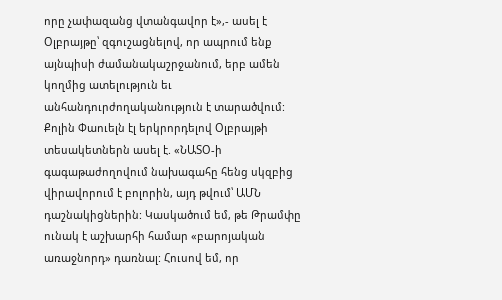որը չափազանց վտանգավոր է»,- ասել է Օլբրայթը՝ զգուշացնելով, որ ապրում ենք այնպիսի ժամանակաշրջանում, երբ ամեն կողմից ատելություն եւ անհանդուրժողականություն է տարածվում:
Քոլին Փաուելն էլ երկրորդելով Օլբրայթի տեսակետներն ասել է. «ՆԱՏՕ-ի գագաթաժողովում նախագահը հենց սկզբից վիրավորում է բոլորին, այդ թվում՝ ԱՄՆ դաշնակիցներին: Կասկածում եմ, թե Թրամփը ունակ է աշխարհի համար «բարոյական առաջնորդ» դառնալ: Հուսով եմ, որ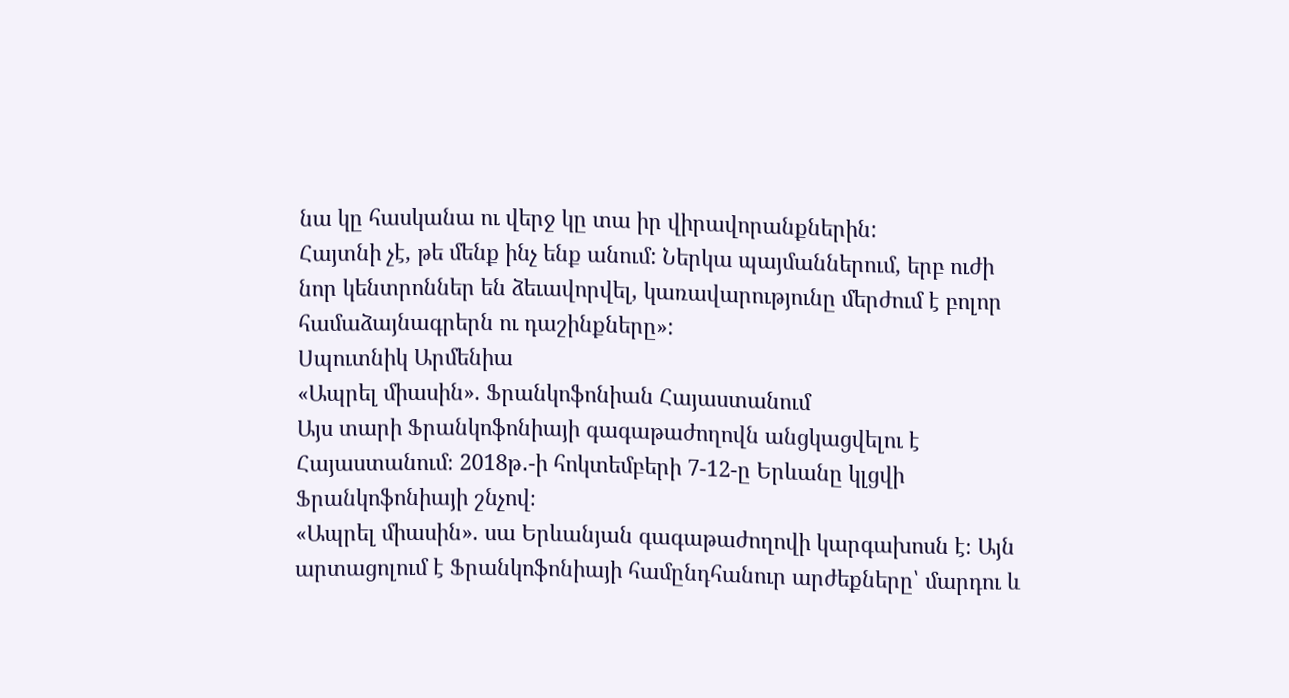նա կը հասկանա ու վերջ կը տա իր վիրավորանքներին:
Հայտնի չէ, թե մենք ինչ ենք անում: Ներկա պայմաններում, երբ ուժի նոր կենտրոններ են ձեւավորվել, կառավարությունը մերժում է բոլոր համաձայնագրերն ու դաշինքները»:
Սպուտնիկ Արմենիա
«Ապրել միասին». Ֆրանկոֆոնիան Հայաստանում
Այս տարի Ֆրանկոֆոնիայի գագաթաժողովն անցկացվելու է Հայաստանում։ 2018թ․-ի հոկտեմբերի 7-12-ը Երևանը կլցվի Ֆրանկոֆոնիայի շնչով։
«Ապրել միասին». սա Երևանյան գագաթաժողովի կարգախոսն է։ Այն արտացոլում է Ֆրանկոֆոնիայի համընդհանուր արժեքները՝ մարդու և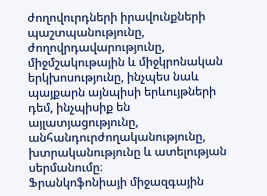ժողովուրդների իրավունքների պաշտպանությունը, ժողովրդավարությունը, միջմշակութային և միջկրոնական երկխոսությունը, ինչպես նաև պայքարն այնպիսի երևույթների դեմ, ինչպիսիք են այլատյացությունը, անհանդուրժողականությունը, խտրականությունը և ատելության սերմանումը։
Ֆրանկոֆոնիայի միջազգային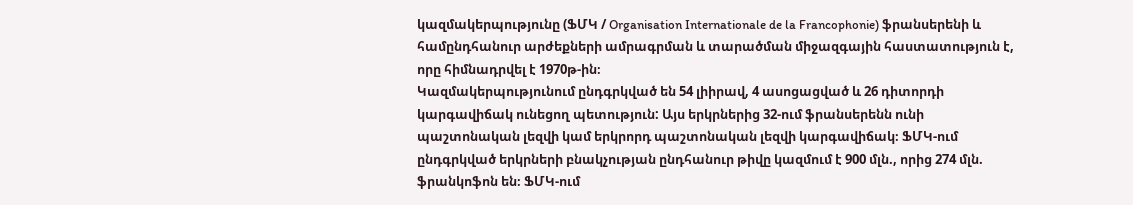կազմակերպությունը (ՖՄԿ / Organisation Internationale de la Francophonie) ֆրանսերենի և համընդհանուր արժեքների ամրագրման և տարածման միջազգային հաստատություն է, որը հիմնադրվել է 1970թ-ին։
Կազմակերպությունում ընդգրկված են 54 լիիրավ, 4 ասոցացված և 26 դիտորդի կարգավիճակ ունեցող պետություն: Այս երկրներից 32-ում ֆրանսերենն ունի պաշտոնական լեզվի կամ երկրորդ պաշտոնական լեզվի կարգավիճակ։ ՖՄԿ-ում ընդգրկված երկրների բնակչության ընդհանուր թիվը կազմում է 900 մլն., որից 274 մլն. ֆրանկոֆոն են։ ՖՄԿ-ում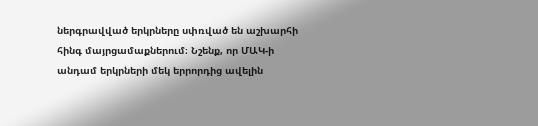ներգրավված երկրները սփռված են աշխարհի հինգ մայրցամաքներում։ Նշենք, որ ՄԱԿ-ի անդամ երկրների մեկ երրորդից ավելին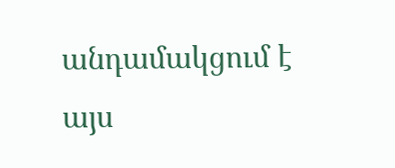անդամակցում է այս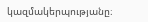կազմակերպությանը։